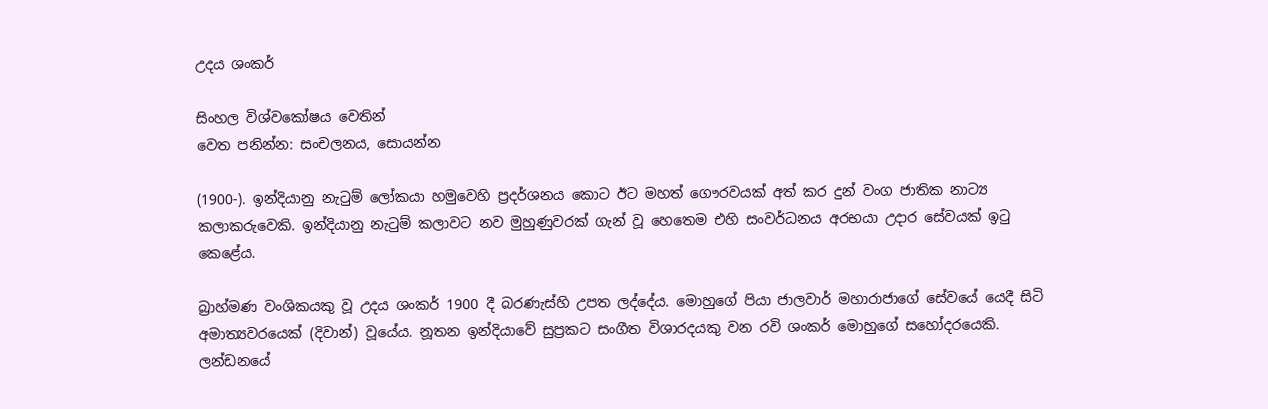උදය ශංකර්

සිංහල විශ්වකෝෂය වෙතින්
වෙත පනින්න: සංචලනය, සොයන්න

(1900-). ඉන්දියානු නැටුම් ලෝකයා හමුවෙහි ප්‍රදර්ශනය කොට ඊට මහත් ගෞරවයක් අත් කර දුන් වංග ජාතික නාට්‍ය කලාකරුවෙකි. ඉන්දියානු නැටුම් කලාවට නව මුහුණුවරක් ගැන් වූ හෙතෙම එහි සංවර්ධනය අරභයා උදාර සේවයක් ඉටු කෙළේය.

බ්‍රාහ්මණ වංශිකයකු වූ උදය ශංකර් 1900 දී බරණැස්හි උපත ලද්දේය. මොහුගේ පියා ජාලවාර් මහාරාජාගේ සේවයේ යෙදී සිටි අමාත්‍යවරයෙක් (දිවාන්) වූයේය. නූතන ඉන්දියාවේ සුප්‍රකට සංගීත විශාරදයකු වන රවි ශංකර් මොහුගේ සහෝදරයෙකි. ලන්ඩනයේ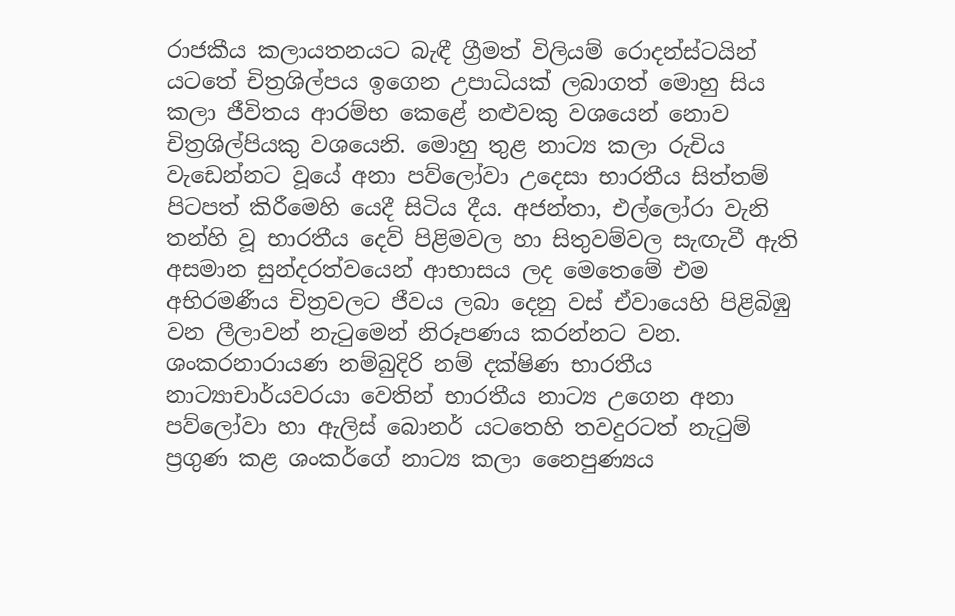රාජකීය කලායතනයට බැඳී ග්‍රීමත් විලියම් රොදන්ස්ටයින් යටතේ චිත්‍රශිල්පය ඉගෙන උපාධියක් ලබාගත් මොහු සිය කලා ජීවිතය ආරම්භ කෙළේ නළුවකු වශයෙන් නොව චිත්‍රශිල්පියකු වශයෙනි. මොහු තුළ නාට්‍ය කලා රුචිය වැඩෙන්නට වූයේ අනා පව්ලෝවා උදෙසා භාරතීය සිත්තම් පිටපත් කිරීමෙහි යෙදී සිටිය දීය. අජන්තා, එල්ලෝරා වැනි තන්හි වූ භාරතීය දෙව් පිළිමවල හා සිතුවම්වල සැඟැවී ඇති අසමාන සුන්දරත්වයෙන් ආභාසය ලද මෙතෙමේ එම අභිරමණීය චිත්‍රවලට ජීවය ලබා දෙනු වස් ඒවායෙහි පිළිබිඹු වන ලීලාවන් නැටුමෙන් නිරූපණය කරන්නට වන. ශංකරනාරායණ නම්බුදිරි නම් දක්ෂිණ භාරතීය නාට්‍යාචාර්යවරයා වෙතින් භාරතීය නාට්‍ය උගෙන අනා පව්ලෝවා හා ඇලිස් බොනර් යටතෙහි තවදුරටත් නැටුම් ප්‍රගුණ කළ ශංකර්ගේ නාට්‍ය කලා නෛපුණ්‍යය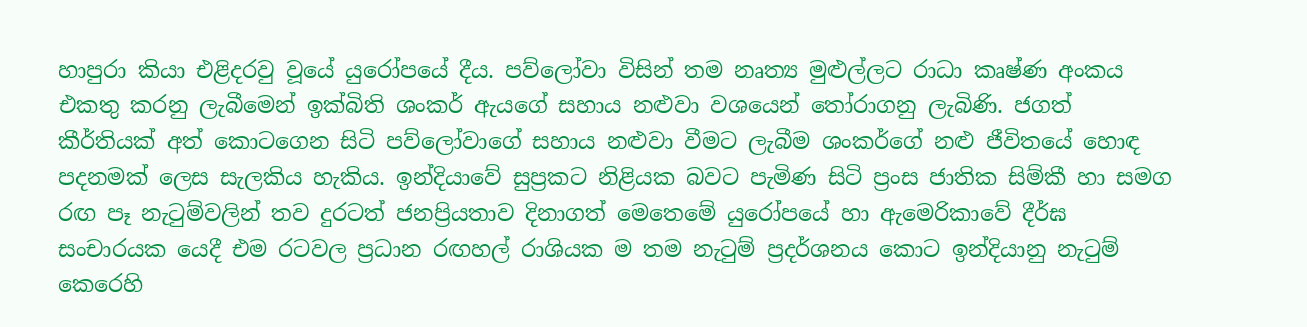හාපුරා කියා එළිදරවු වූයේ යුරෝපයේ දීය. පව්ලෝවා විසින් තම නෘත්‍ය මුළුල්ලට රාධා කෘෂ්ණ අංකය එකතු කරනු ලැබීමෙන් ඉක්බිති ශංකර් ඇයගේ සහාය නළුවා වශයෙන් තෝරාගනු ලැබිණි. ජගත් කීර්තියක් අත් කොටගෙන සිටි පව්ලෝවාගේ සහාය නළුවා වීමට ලැබීම ශංකර්ගේ නළු ජීවිතයේ හොඳ පදනමක් ලෙස සැලකිය හැකිය. ඉන්දියාවේ සුප්‍රකට නිළියක බවට පැමිණ සිටි ප්‍රංස ජාතික සිම්කී හා සමග රඟ පෑ නැටුම්වලින් තව දුරටත් ජනප්‍රියතාව දිනාගත් මෙතෙමේ යුරෝපයේ හා ඇමෙරිකාවේ දීර්ඝ සංචාරයක යෙදී එම රටවල ප්‍රධාන රඟහල් රාශියක ම තම නැටුම් ප්‍රදර්ශනය කොට ඉන්දියානු නැටුම් කෙරෙහි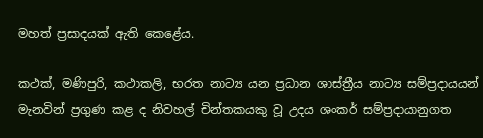මහත් ප්‍රසාදයක් ඇති කෙළේය.

කථක්, මණිපුරි, කථාකලි, භරත නාට්‍ය යන ප්‍රධාන ශාස්ත්‍රීය නාට්‍ය සම්ප්‍රදායයන් මැනවින් ප්‍රගුණ කළ ද නිවහල් චින්තකයකු වූ උදය ශංකර් සම්ප්‍රදායානුගත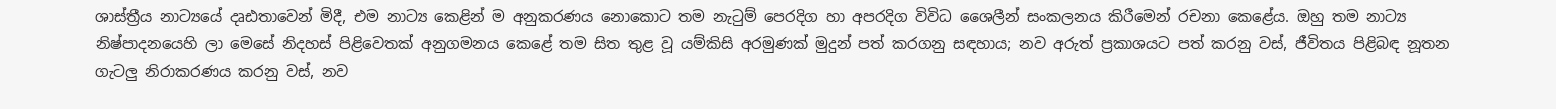ශාස්ත්‍රීය නාට්‍යයේ දෘඪතාවෙන් මිදී, එම නාට්‍ය කෙළින් ම අනුකරණය නොකොට තම නැටුම් පෙරදිග හා අපරදිග විවිධ ශෛලීන් සංකලනය කිරීමෙන් රචනා කෙළේය. ඔහු තම නාට්‍ය නිෂ්පාදනයෙහි ලා මෙසේ නිදහස් පිළිවෙතක් අනුගමනය කෙළේ තම සිත තුළ වූ යම්කිසි අරමුණක් මුදුන් පත් කරගනු සඳහාය; නව අරුත් ප්‍රකාශයට පත් කරනු වස්, ජීවිතය පිළිබඳ නූතන ගැටලු නිරාකරණය කරනු වස්, නව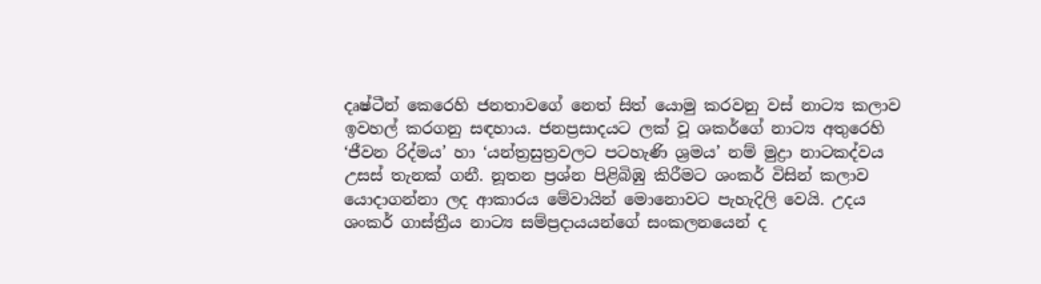දෘෂ්ටීන් කෙරෙහි ජනතාවගේ නෙත් සිත් යොමු කරවනු වස් නාට්‍ය කලාව ඉවහල් කරගනු සඳහාය. ජනප්‍රසාදයට ලක් වූ ශකර්ගේ නාට්‍ය අතුරෙහි ‘ජීවන රිද්මය’ හා ‘යන්ත්‍රසුත්‍රවලට පටහැණි ශ්‍රමය’ නම් මුද්‍රා නාටකද්වය උසස් තැනක් ගනී. නූතන ප්‍රශ්න පිළිබිඹු කිරීමට ශංකර් විසින් කලාව යොදාගන්නා ලද ආකාරය මේවායින් මොනොවට පැහැදිලි වෙයි. උදය ශංකර් ගාස්ත්‍රීය නාට්‍ය සම්ප්‍රදායයන්ගේ සංකලනයෙන් ද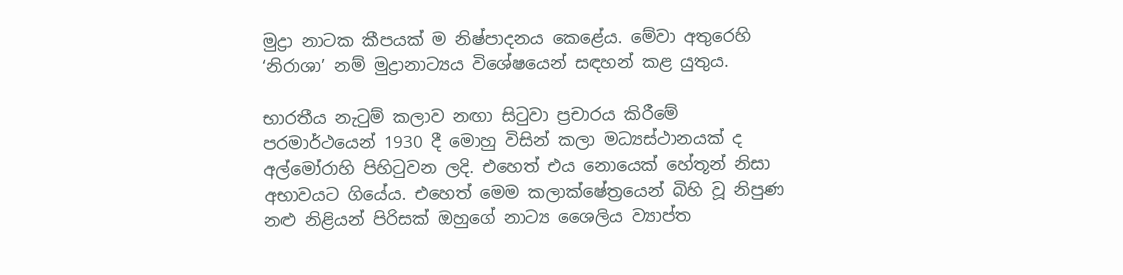මුද්‍රා නාටක කීපයක් ම නිෂ්පාදනය කෙළේය. මේවා අතුරෙහි ‘නිරාශා’ නම් මුද්‍රානාට්‍යය විශේෂයෙන් සඳහන් කළ යුතුය.

භාරතීය නැටුම් කලාව නඟා සිටුවා ප්‍රචාරය කිරීමේ පරමාර්ථයෙන් 1930 දී මොහු විසින් කලා මධ්‍යස්ථානයක් ද අල්මෝරාහි පිහිටුවන ලදි. එහෙත් එය නොයෙක් හේතූන් නිසා අභාවයට ගියේය. එහෙත් මෙම කලාක්ෂේත්‍රයෙන් බිහි වූ නිපුණ නළු නිළියන් පිරිසක් ඔහුගේ නාට්‍ය ශෛලිය ව්‍යාප්ත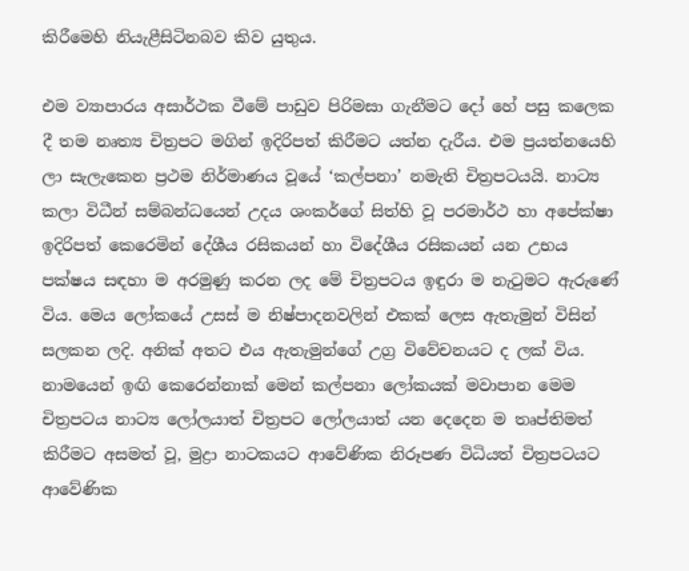කිරීමෙහි නියැළීසිටිනබව කිව යුතුය.

එම ව්‍යාපාරය අසාර්ථක වීමේ පාඩුව පිරිමසා ගැනීමට දෝ හේ පසු කලෙක දී තම නෘත්‍ය චිත්‍රපට මගින් ඉදිරිපත් කිරීමට යත්න දැරීය. එම ප්‍රයත්නයෙහි ලා සැලැකෙන ප්‍රථම නිර්මාණය වූයේ ‘කල්පනා’ නමැති චිත්‍රපටයයි. නාට්‍ය කලා විධීන් සම්බන්ධයෙන් උදය ශංකර්ගේ සිත්හි වූ පරමාර්ථ හා අපේක්ෂා ඉදිරිපත් කෙරෙමින් දේශීය රසිකයන් හා විදේශීය රසිකයන් යන උභය පක්ෂය සඳහා ම අරමුණු කරන ලද මේ චිත්‍රපටය ඉඳුරා ම නැටුමට ඇරුණේ විය. මෙය ලෝකයේ උසස් ම නිෂ්පාදනවලින් එකක් ලෙස ඇතැමුන් විසින් සලකන ලදි. අනික් අතට එය ඇතැමුන්ගේ උග්‍ර විවේචනයට ද ලක් විය. නාමයෙන් ඉඟි කෙරෙන්නාක් මෙන් කල්පනා ලෝකයක් මවාපාන මෙම චිත්‍රපටය නාට්‍ය ලෝලයාත් චිත්‍රපට ලෝලයාත් යන දෙදෙන ම තෘප්තිමත් කිරීමට අසමත් වූ, මුද්‍රා නාටකයට ආවේණික නිරූපණ විධියත් චිත්‍රපටයට ආවේණික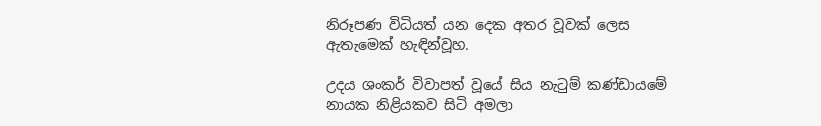නිරූපණ විධියත් යන දෙක අතර වූවක් ලෙස ඇතැමෙක් හැඳින්වූහ.

උදය ශංකර් විවාපත් වූයේ සිය නැටුම් කණ්ඩායමේ නායක නිළියකව සිටි අමලා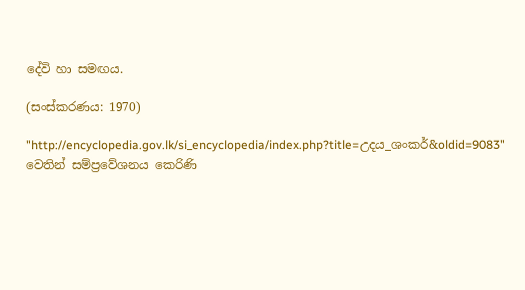දේවි හා සමඟය.

(සංස්කරණය: 1970)

"http://encyclopedia.gov.lk/si_encyclopedia/index.php?title=උදය_ශංකර්&oldid=9083" වෙතින් සම්ප්‍රවේශනය කෙරිණි